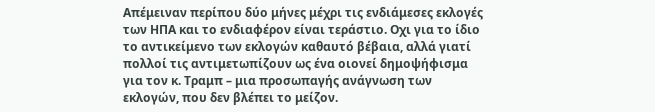Απέμειναν περίπου δύο μήνες μέχρι τις ενδιάμεσες εκλογές των ΗΠΑ και το ενδιαφέρον είναι τεράστιο. Οχι για το ίδιο το αντικείμενο των εκλογών καθαυτό βέβαια, αλλά γιατί πολλοί τις αντιμετωπίζουν ως ένα οιονεί δημοψήφισμα για τον κ. Τραμπ – μια προσωπαγής ανάγνωση των εκλογών, που δεν βλέπει το μείζον.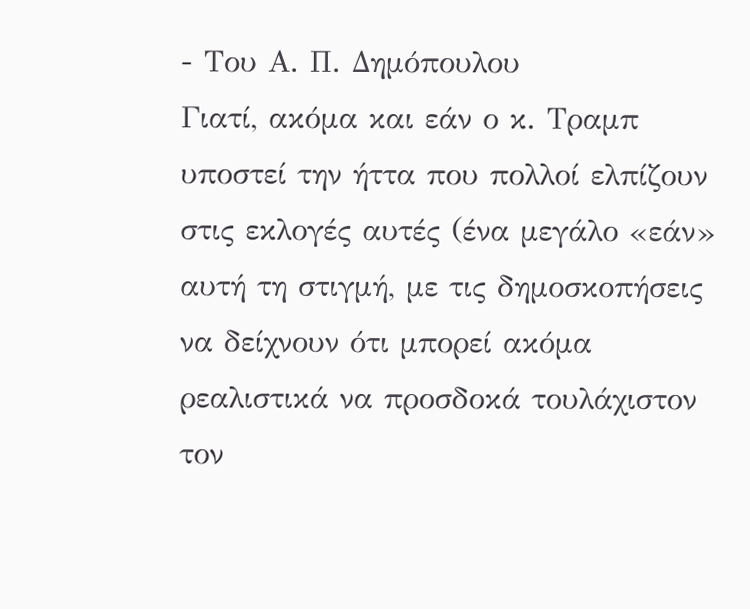- Του Α. Π. Δημόπουλου
Γιατί, ακόμα και εάν ο κ. Τραμπ υποστεί την ήττα που πολλοί ελπίζουν στις εκλογές αυτές (ένα μεγάλο «εάν» αυτή τη στιγμή, με τις δημοσκοπήσεις να δείχνουν ότι μπορεί ακόμα ρεαλιστικά να προσδοκά τουλάχιστον τον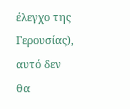έλεγχο της Γερουσίας), αυτό δεν θα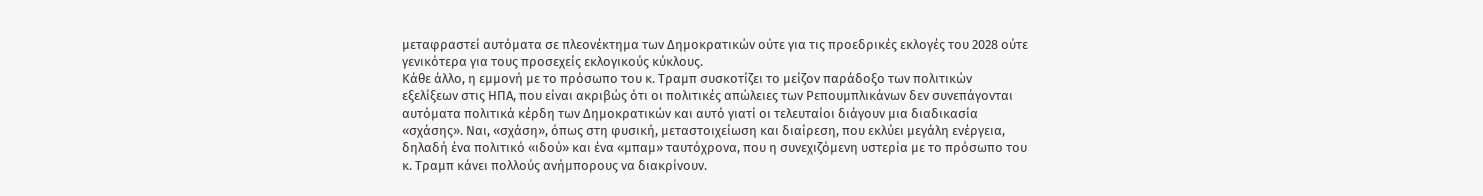μεταφραστεί αυτόματα σε πλεονέκτημα των Δημοκρατικών ούτε για τις προεδρικές εκλογές του 2028 ούτε γενικότερα για τους προσεχείς εκλογικούς κύκλους.
Κάθε άλλο, η εμμονή με το πρόσωπο του κ. Τραμπ συσκοτίζει το μείζον παράδοξο των πολιτικών εξελίξεων στις ΗΠΑ, που είναι ακριβώς ότι οι πολιτικές απώλειες των Ρεπουμπλικάνων δεν συνεπάγονται αυτόματα πολιτικά κέρδη των Δημοκρατικών και αυτό γιατί οι τελευταίοι διάγουν μια διαδικασία «σχάσης». Ναι, «σχάση», όπως στη φυσική, μεταστοιχείωση και διαίρεση, που εκλύει μεγάλη ενέργεια, δηλαδή ένα πολιτικό «ιδού» και ένα «μπαμ» ταυτόχρονα, που η συνεχιζόμενη υστερία με το πρόσωπο του κ. Τραμπ κάνει πολλούς ανήμπορους να διακρίνουν.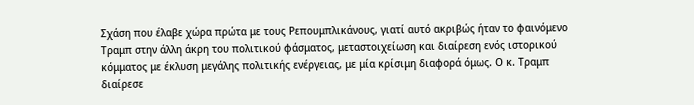Σχάση που έλαβε χώρα πρώτα με τους Ρεπουμπλικάνους, γιατί αυτό ακριβώς ήταν το φαινόμενο Τραμπ στην άλλη άκρη του πολιτικού φάσματος, μεταστοιχείωση και διαίρεση ενός ιστορικού κόμματος με έκλυση μεγάλης πολιτικής ενέργειας, με μία κρίσιμη διαφορά όμως. Ο κ. Τραμπ διαίρεσε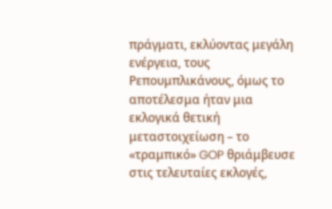πράγματι, εκλύοντας μεγάλη ενέργεια, τους Ρεπουμπλικάνους, όμως το αποτέλεσμα ήταν μια εκλογικά θετική μεταστοιχείωση – το «τραμπικό» GOP θριάμβευσε στις τελευταίες εκλογές,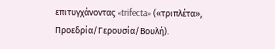επιτυγχάνοντας «trifecta» («τριπλέτα», Προεδρία/Γερουσία/Βουλή).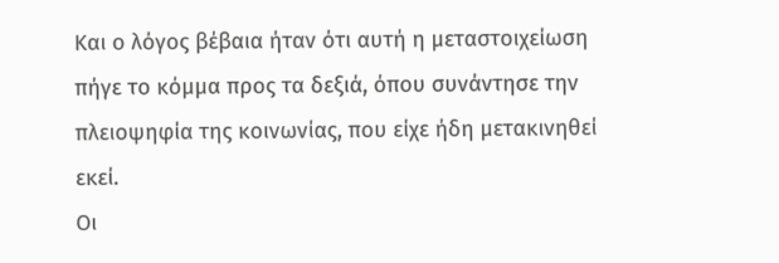Και ο λόγος βέβαια ήταν ότι αυτή η μεταστοιχείωση πήγε το κόμμα προς τα δεξιά, όπου συνάντησε την πλειοψηφία της κοινωνίας, που είχε ήδη μετακινηθεί εκεί.
Οι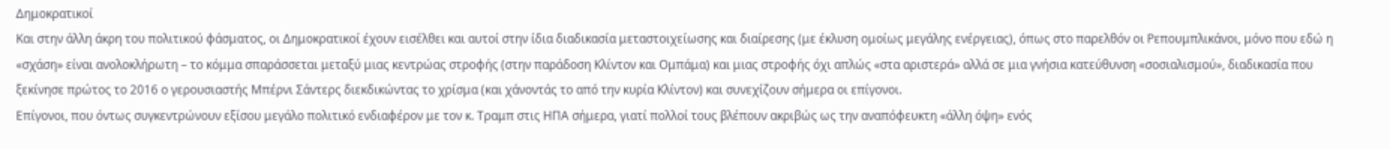Δημοκρατικοί
Και στην άλλη άκρη του πολιτικού φάσματος, οι Δημοκρατικοί έχουν εισέλθει και αυτοί στην ίδια διαδικασία μεταστοιχείωσης και διαίρεσης (με έκλυση ομοίως μεγάλης ενέργειας), όπως στο παρελθόν οι Ρεπουμπλικάνοι, μόνο που εδώ η «σχάση» είναι ανολοκλήρωτη – το κόμμα σπαράσσεται μεταξύ μιας κεντρώας στροφής (στην παράδοση Κλίντον και Ομπάμα) και μιας στροφής όχι απλώς «στα αριστερά» αλλά σε μια γνήσια κατεύθυνση «σοσιαλισμού», διαδικασία που ξεκίνησε πρώτος το 2016 ο γερουσιαστής Μπέρνι Σάντερς διεκδικώντας το χρίσμα (και χάνοντάς το από την κυρία Κλίντον) και συνεχίζουν σήμερα οι επίγονοι.
Επίγονοι, που όντως συγκεντρώνουν εξίσου μεγάλο πολιτικό ενδιαφέρον με τον κ. Τραμπ στις ΗΠΑ σήμερα, γιατί πολλοί τους βλέπουν ακριβώς ως την αναπόφευκτη «άλλη όψη» ενός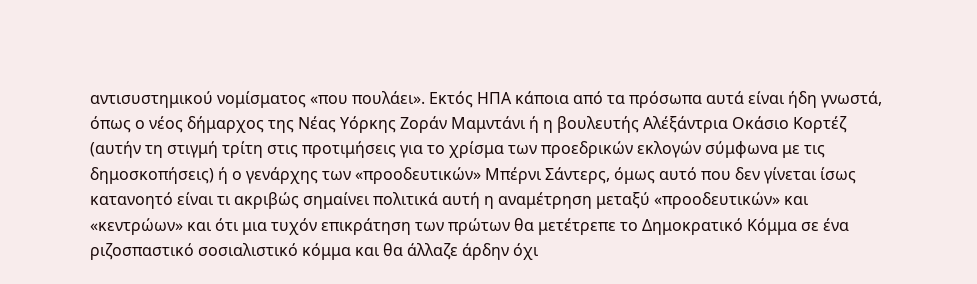αντισυστημικού νομίσματος «που πουλάει». Εκτός ΗΠΑ κάποια από τα πρόσωπα αυτά είναι ήδη γνωστά, όπως ο νέος δήμαρχος της Νέας Υόρκης Ζοράν Μαμντάνι ή η βουλευτής Αλέξάντρια Οκάσιο Κορτέζ (αυτήν τη στιγμή τρίτη στις προτιμήσεις για το χρίσμα των προεδρικών εκλογών σύμφωνα με τις δημοσκοπήσεις) ή ο γενάρχης των «προοδευτικών» Μπέρνι Σάντερς, όμως αυτό που δεν γίνεται ίσως κατανοητό είναι τι ακριβώς σημαίνει πολιτικά αυτή η αναμέτρηση μεταξύ «προοδευτικών» και «κεντρώων» και ότι μια τυχόν επικράτηση των πρώτων θα μετέτρεπε το Δημοκρατικό Κόμμα σε ένα ριζοσπαστικό σοσιαλιστικό κόμμα και θα άλλαζε άρδην όχι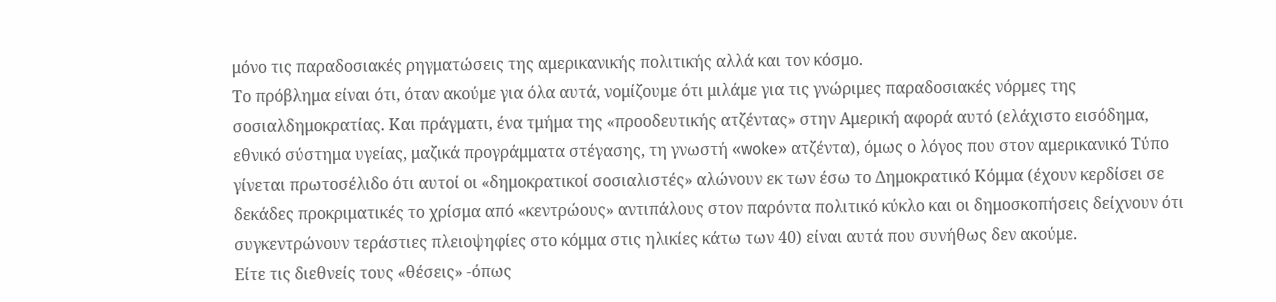μόνο τις παραδοσιακές ρηγματώσεις της αμερικανικής πολιτικής αλλά και τον κόσμο.
Το πρόβλημα είναι ότι, όταν ακούμε για όλα αυτά, νομίζουμε ότι μιλάμε για τις γνώριμες παραδοσιακές νόρμες της σοσιαλδημοκρατίας. Και πράγματι, ένα τμήμα της «προοδευτικής ατζέντας» στην Αμερική αφορά αυτό (ελάχιστο εισόδημα, εθνικό σύστημα υγείας, μαζικά προγράμματα στέγασης, τη γνωστή «woke» ατζέντα), όμως ο λόγος που στον αμερικανικό Τύπο γίνεται πρωτοσέλιδο ότι αυτοί οι «δημοκρατικοί σοσιαλιστές» αλώνουν εκ των έσω το Δημοκρατικό Κόμμα (έχουν κερδίσει σε δεκάδες προκριματικές το χρίσμα από «κεντρώους» αντιπάλους στον παρόντα πολιτικό κύκλο και οι δημοσκοπήσεις δείχνουν ότι συγκεντρώνουν τεράστιες πλειοψηφίες στο κόμμα στις ηλικίες κάτω των 40) είναι αυτά που συνήθως δεν ακούμε.
Είτε τις διεθνείς τους «θέσεις» -όπως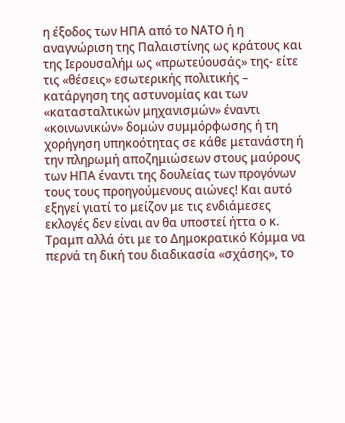η έξοδος των ΗΠΑ από το ΝΑΤΟ ή η αναγνώριση της Παλαιστίνης ως κράτους και της Ιερουσαλήμ ως «πρωτεύουσάς» της- είτε τις «θέσεις» εσωτερικής πολιτικής – κατάργηση της αστυνομίας και των «κατασταλτικών μηχανισμών» έναντι «κοινωνικών» δομών συμμόρφωσης ή τη χορήγηση υπηκοότητας σε κάθε μετανάστη ή την πληρωμή αποζημιώσεων στους μαύρους των ΗΠΑ έναντι της δουλείας των προγόνων τους τους προηγούμενους αιώνες! Και αυτό εξηγεί γιατί το μείζον με τις ενδιάμεσες εκλογές δεν είναι αν θα υποστεί ήττα ο κ. Τραμπ αλλά ότι με το Δημοκρατικό Κόμμα να περνά τη δική του διαδικασία «σχάσης», το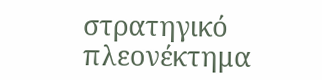στρατηγικό πλεονέκτημα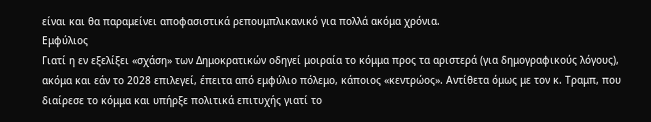είναι και θα παραμείνει αποφασιστικά ρεπουμπλικανικό για πολλά ακόμα χρόνια.
Εμφύλιος
Γιατί η εν εξελίξει «σχάση» των Δημοκρατικών οδηγεί μοιραία το κόμμα προς τα αριστερά (για δημογραφικούς λόγους), ακόμα και εάν το 2028 επιλεγεί, έπειτα από εμφύλιο πόλεμο, κάποιος «κεντρώος». Αντίθετα όμως με τον κ. Τραμπ, που διαίρεσε το κόμμα και υπήρξε πολιτικά επιτυχής γιατί το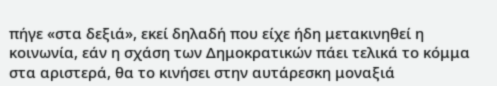πήγε «στα δεξιά», εκεί δηλαδή που είχε ήδη μετακινηθεί η κοινωνία, εάν η σχάση των Δημοκρατικών πάει τελικά το κόμμα στα αριστερά, θα το κινήσει στην αυτάρεσκη μοναξιά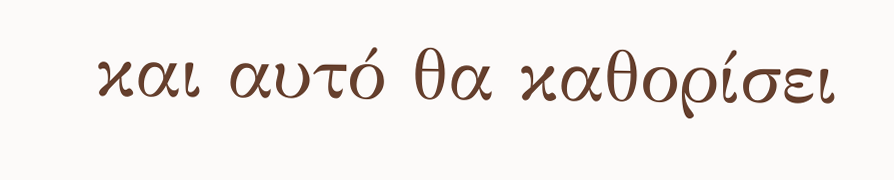και αυτό θα καθορίσει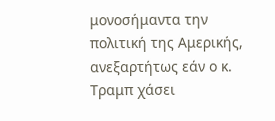μονοσήμαντα την πολιτική της Αμερικής, ανεξαρτήτως εάν ο κ. Τραμπ χάσει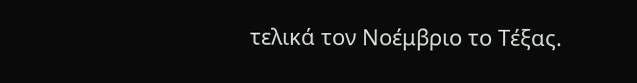τελικά τον Νοέμβριο το Τέξας.